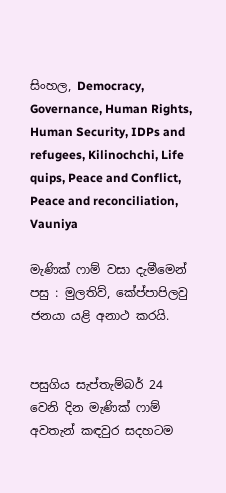සිංහල, Democracy, Governance, Human Rights, Human Security, IDPs and refugees, Kilinochchi, Life quips, Peace and Conflict, Peace and reconciliation, Vauniya

මැණික් ෆාම් වසා දැමීමෙන් පසු : මුලතිව්, කේප්පාපිලවු ජනයා යළි අනාථ කරයි.


පසුගිය සැප්තැම්බර් 24 වෙනි දින මැණික් ෆාම් අවතැන් කඳවුර සදහටම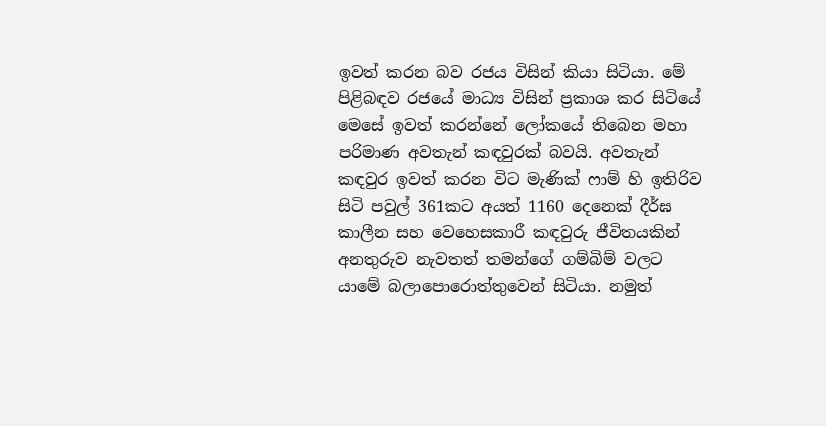ඉවත් කරන බව රජය විසින් කියා සිටියා. මේ පිළිබඳව රජයේ මාධ්‍ය විසින් ප්‍රකාශ කර සිටියේ මෙසේ ඉවත් කරන්නේ ලෝකයේ තිබෙන මහා පරිමාණ අවතැන් කඳවුරක් බවයි. අවතැන් කඳවුර ඉවත් කරන විට මැණික් ෆාම් හි ඉතිරිව සිටි පවුල් 361කට අයත් 1160 දෙනෙක් දීර්ඝ කාලීන සහ වෙහෙසකාරී කඳවුරු ජීවිතයකින් අනතුරුව නැවතත් තමන්ගේ ගම්බිම් වලට යාමේ බලාපොරොත්තුවෙන් සිටියා. නමුත්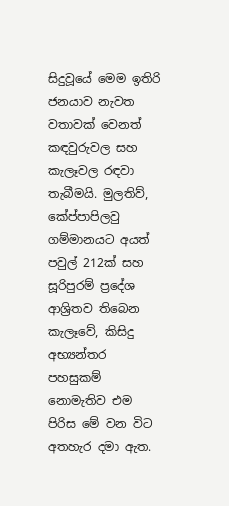සිදුවූයේ මෙම ඉතිරි ජනයාව නැවත වතාවක් වෙනත් කඳවුරුවල සහ කැලෑවල රඳවා තැබීමයි. මුලතිව්, කේප්පාපිලවු ගම්මානයට අයත් පවුල් 212ක් සහ සූරිපුරම් ප්‍රදේශ ආශ්‍රිතව තිබෙන කැලෑවේ, කිසිදු අභ්‍යන්තර පහසුකම් නොමැතිව එම පිරිස මේ වන විට අතහැර දමා ඇත.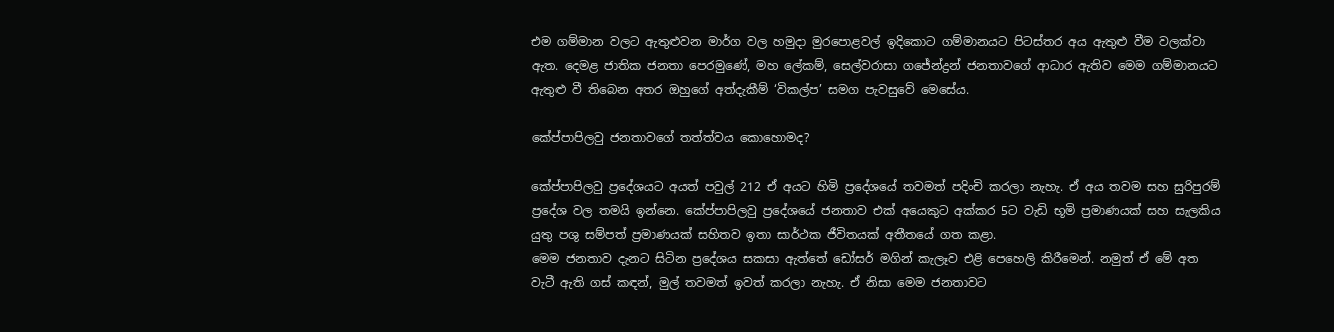එම ගම්මාන වලට ඇතුළුවන මාර්ග වල හමුදා මුරපොළවල් ඉදිකොට ගම්මානයට පිටස්තර අය ඇතුළු වීම වලක්වා ඇත. දෙමළ ජාතික ජනතා පෙරමුණේ, මහ ලේකම්, සෙල්වරාසා ගජේන්ද්‍රන් ජනතාවගේ ආධාර ඇතිව මෙම ගම්මානයට ඇතුළු වී තිබෙන අතර ඔහුගේ අත්දැකීම් ‘විකල්ප’ සමග පැවසුවේ මෙසේය.

කේප්පාපිලවු ජනතාවගේ තත්ත්වය කොහොමද?

කේප්පාපිලවු ප්‍රදේශයට අයත් පවුල් 212 ඒ අයට හිමි ප්‍රදේශයේ තවමත් පදිංචි කරලා නැහැ. ඒ අය තවම සහ සුරිපුරම් ප්‍රදේශ වල තමයි ඉන්නෙ. කේප්පාපිලවු ප්‍රදේශයේ ජනතාව එක් අයෙකුට අක්කර 5ට වැඩි භූමි ප්‍රමාණයක් සහ සැලකිය යුතු පශු සම්පත් ප්‍රමාණයක් සහිතව ඉතා සාර්ථක ජීවිතයක් අතීතයේ ගත කළා.
මෙම ජනතාව දැනට සිටින ප්‍රදේශය සකසා ඇත්තේ ඩෝසර් මගින් කැලෑව එළි පෙහෙලි කිරීමෙන්. නමුත් ඒ මේ අත වැටී ඇති ගස් කඳන්, මුල් තවමත් ඉවත් කරලා නැහැ. ඒ නිසා මෙම ජනතාවට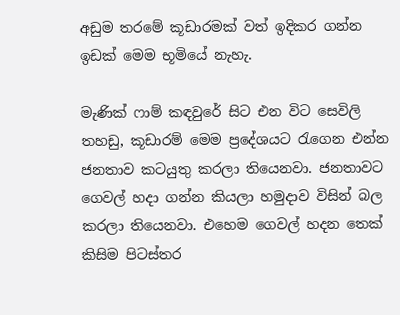අඩුම තරමේ කූඩාරමක් වත් ඉදිකර ගන්න ඉඩක් මෙම භූමියේ නැහැ.

මැණික් ෆාම් කඳවුරේ සිට එන විට සෙවිලි තහඩු, කූඩාරම් මෙම ප්‍රදේශයට රැගෙන එන්න ජනතාව කටයුතු කරලා තියෙනවා. ජනතාවට ගෙවල් හදා ගන්න කියලා හමුදාව විසින් බල කරලා තියෙනවා. එහෙම ගෙවල් හදන තෙක් කිසිම පිටස්තර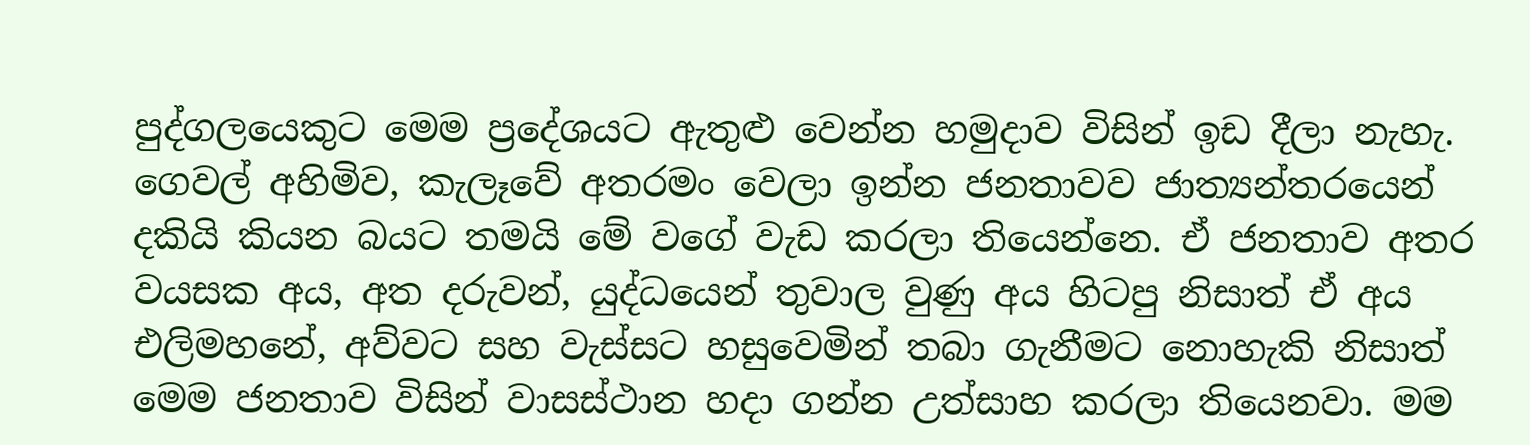පුද්ගලයෙකුට මෙම ප්‍රදේශයට ඇතුළු වෙන්න හමුදාව විසින් ඉඩ දීලා නැහැ. ගෙවල් අහිමිව, කැලෑවේ අතරමං වෙලා ඉන්න ජනතාවව ජාත්‍යන්තරයෙන් දකියි කියන බයට තමයි මේ වගේ වැඩ කරලා තියෙන්නෙ. ඒ ජනතාව අතර වයසක අය, අත දරුවන්, යුද්ධයෙන් තුවාල වුණු අය හිටපු නිසාත් ඒ අය එලිමහනේ, අව්වට සහ වැස්සට හසුවෙමින් තබා ගැනීමට නොහැකි නිසාත් මෙම ජනතාව විසින් වාසස්ථාන හදා ගන්න උත්සාහ කරලා තියෙනවා. මම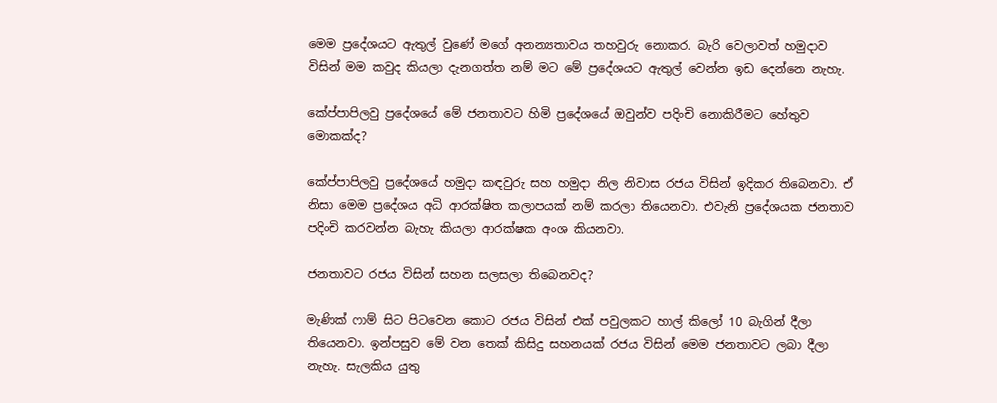මෙම ප්‍රදේශයට ඇතුල් වුණේ මගේ අනන්‍යතාවය තහවුරු නොකර. බැරි වෙලාවත් හමුදාව විසින් මම කවුද කියලා දැනගත්ත නම් මට මේ ප්‍රදේශයට ඇතුල් වෙන්න ඉඩ දෙන්නෙ නැහැ.

කේප්පාපිලවු ප්‍රදේශයේ මේ ජනතාවට හිමි ප්‍රදේශයේ ඔවුන්ව පදිංචි නොකිරීමට හේතුව මොකක්ද?

කේප්පාපිලවු ප්‍රදේශයේ හමුදා කඳවුරු සහ හමුදා නිල නිවාස රජය විසින් ඉදිකර තිබෙනවා. ඒ නිසා මෙම ප්‍රදේශය අධි ආරක්ෂිත කලාපයක් නම් කරලා තියෙනවා. එවැනි ප්‍රදේශයක ජනතාව පදිංචි කරවන්න බැහැ කියලා ආරක්ෂක අංශ කියනවා.

ජනතාවට රජය විසින් සහන සලසලා තිබෙනවද?

මැණික් ෆාම් සිට පිටවෙන කොට රජය විසින් එක් පවුලකට හාල් කිලෝ 10 බැගින් දීලා තියෙනවා. ඉන්පසුව මේ වන තෙක් කිසිදු සහනයක් රජය විසින් මෙම ජනතාවට ලබා දීලා නැහැ. සැලකිය යුතු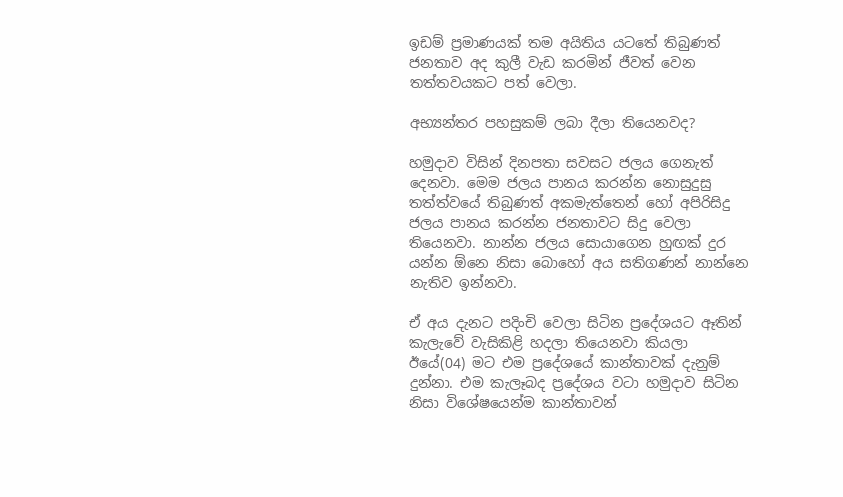ඉඩම් ප්‍රමාණයක් තම අයිතිය යටතේ තිබුණත් ජනතාව අද කුලී වැඩ කරමින් ජීවත් වෙන තත්තවයකට පත් වෙලා.

අභ්‍යන්තර පහසුකම් ලබා දීලා තියෙනවද?

හමුදාව විසින් දිනපතා සවසට ජලය ගෙනැත් දෙනවා. මෙම ජලය පානය කරන්න නොසුදුසු තත්ත්වයේ තිබුණත් අකමැත්තෙන් හෝ අපිරිසිදු ජලය පානය කරන්න ජනතාවට සිදු වෙලා තියෙනවා. නාන්න ජලය සොයාගෙන හුඟක් දුර යන්න ඕනෙ නිසා බොහෝ අය සතිගණන් නාන්නෙ නැතිව ඉන්නවා.

ඒ අය දැනට පදිංචි වෙලා සිටින ප්‍රදේශයට ඈතින් කැලැවේ වැසිකිළි හදලා තියෙනවා කියලා ඊයේ(04) මට එම ප්‍රදේශයේ කාන්තාවක් දැනුම් දුන්නා. එම කැලෑබද ප්‍රදේශය වටා හමුදාව සිටින නිසා විශේෂයෙන්ම කාන්තාවන්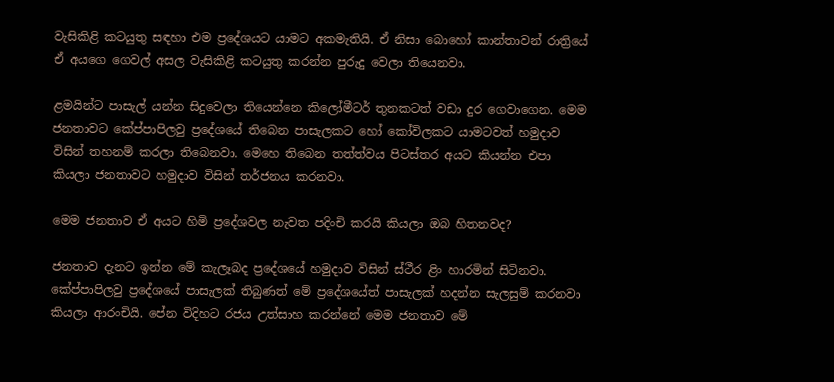වැසිකිළි කටයුතු සඳහා එම ප්‍රදේශයට යාමට අකමැතියි. ඒ නිසා බොහෝ කාන්තාවන් රාත්‍රියේ ඒ අයගෙ ගෙවල් අසල වැසිකිළි කටයුතු කරන්න පුරුදු වෙලා තියෙනවා.

ළමයින්ට පාසැල් යන්න සිදුවෙලා තියෙන්නෙ කිලෝමීටර් තුනකටත් වඩා දුර ගෙවාගෙන. මෙම ජනතාවට කේප්පාපිලවු ප්‍රදේශයේ තිබෙන පාසැලකට හෝ කෝවිලකට යාමටවත් හමුදාව විසින් තහනම් කරලා තිබෙනවා. මෙහෙ තිබෙන තත්ත්වය පිටස්තර අයට කියන්න එපා කියලා ජනතාවට හමුදාව විසින් තර්ජනය කරනවා.

මෙම ජනතාව ඒ අයට හිමි ප්‍රදේශවල නැවත පදිංචි කරයි කියලා ඔබ හිතනවද?

ජනතාව දැනට ඉන්න මේ කැලෑබද ප්‍රදේශයේ හමුදාව විසින් ස්ථීර ළිං හාරමින් සිටිනවා. කේප්පාපිලවු ප්‍රදේශයේ පාසැලක් තිබුණත් මේ ප්‍රදේශයේත් පාසැලක් හදන්න සැලසුම් කරනවා කියලා ආරංචියි. පේන විදිහට රජය උත්සාහ කරන්නේ මෙම ජනතාව මේ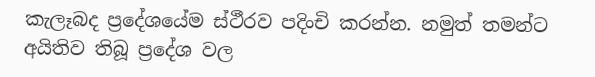කැලෑබද ප්‍රදේශයේම ස්ථීරව පදිංචි කරන්න. නමුත් තමන්ට අයිතිව තිබූ ප්‍රදේශ වල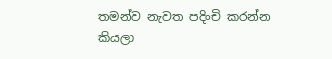තමන්ව නැවත පදිංචි කරන්න කියලා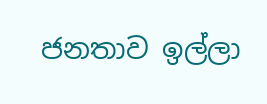ජනතාව ඉල්ලා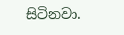සිටිනවා.